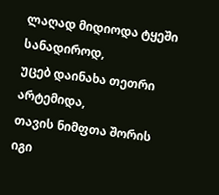ლაღად მიდიოდა ტყეში სანადიროდ,
უცებ დაინახა თეთრი არტემიდა,
თავის ნიმფთა შორის იგი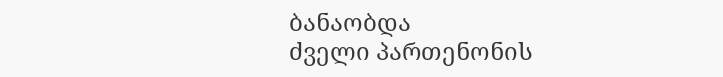ბანაობდა
ძველი პართენონის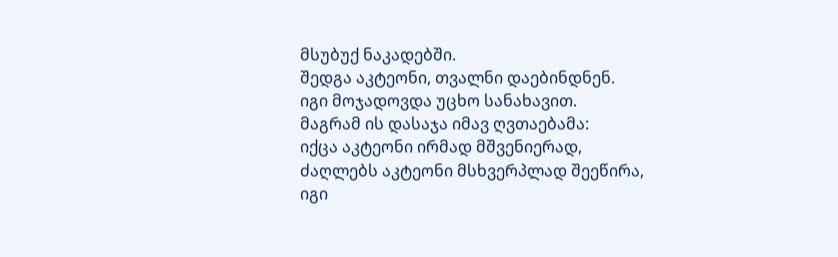მსუბუქ ნაკადებში.
შედგა აკტეონი, თვალნი დაებინდნენ.
იგი მოჯადოვდა უცხო სანახავით.
მაგრამ ის დასაჯა იმავ ღვთაებამა:
იქცა აკტეონი ირმად მშვენიერად,
ძაღლებს აკტეონი მსხვერპლად შეეწირა,
იგი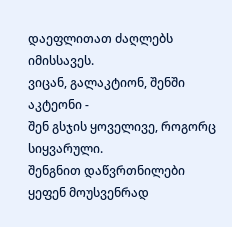დაეფლითათ ძაღლებს იმისსავეს.
ვიცან, გალაკტიონ, შენში აკტეონი -
შენ გსჯის ყოველივე, როგორც სიყვარული.
შენგნით დაწვრთნილები ყეფენ მოუსვენრად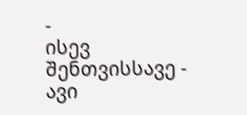-
ისევ შენთვისსავე - ავი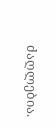ძაღლებია.